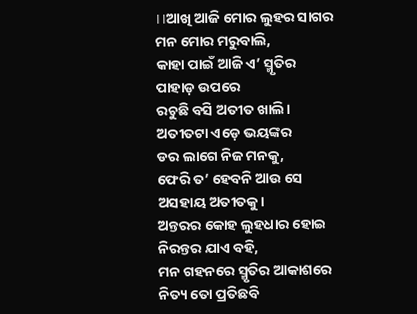।।ଆଖି ଆଜି ମୋର ଲୁହର ସାଗର
ମନ ମୋର ମରୁବାଲି,
କାହା ପାଇଁ ଆଜି ଏ’ ସ୍ମୃତିର ପାହାଡ଼ ଉପରେ
ରଚୁଛି ବସି ଅତୀତ ଖାଲି।
ଅତୀତଟା ଏଡ଼େ ଭୟଙ୍କର
ଡର ଲାଗେ ନିଜ ମନକୁ,
ଫେରି ତ’ ହେବନି ଆଉ ସେ
ଅସହାୟ ଅତୀତକୁ।
ଅନ୍ତରର କୋହ ଲୁହଧାର ହୋଇ
ନିରନ୍ତର ଯାଏ ବହି,
ମନ ଗହନରେ ସ୍ମୃତିର ଆକାଶରେ
ନିତ୍ୟ ତୋ ପ୍ରତିଛବି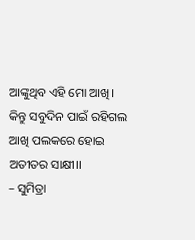ଆଙ୍କୁଥିବ ଏହି ମୋ ଆଖି।
କିନ୍ତୁ ସବୁଦିନ ପାଇଁ ରହିଗଲ
ଆଖି ପଲକରେ ହୋଇ ଅତୀତର ସାକ୍ଷୀ।।
– ସୁମିତ୍ରା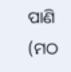ପାଣି (ମଠ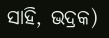ସାହି, ଭଦ୍ରକ)